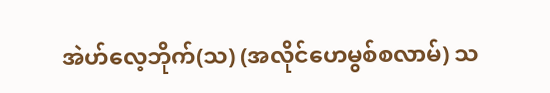အဲဟ်လေ့ဘိုက်(သ) (အလိုင်ဟေမွစ်စလာမ်) သ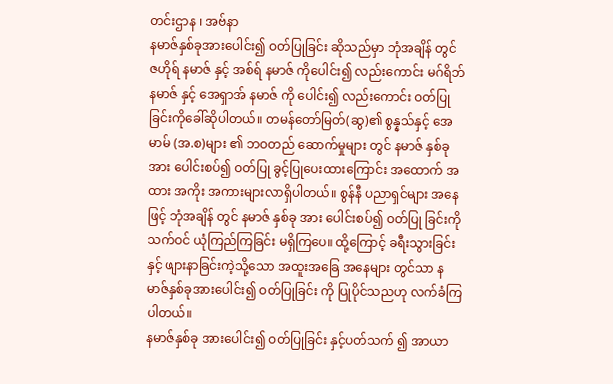တင်းဌာန ၊ အဗ်နာ
နမာဇ်နှစ်ခုအားပေါင်း၍ ဝတ်ပြုခြင်း ဆိုသည်မှာ ဘုံအချိန် တွင် ဇဟိုရ် နမာဇ် နှင့် အစ်ရ် နမာဇ် ကိုပေါင်း၍ လည်းကောင်း မဂ်ရိဘ် နမာဇ် နှင့် အေရှာအ် နမာဇ် ကို ပေါင်း၍ လည်းကောင်း ဝတ်ပြုခြင်းကိုခေါ်ဆိုပါတယ်။ တမန်တော်မြတ်(ဆွ)၏ စွန္နသ်နှင့် အေမာမ် (အ.စ)များ ၏ ဘဝတည် ဆောက်မှုများ တွင် နမာဇ် နှစ်ခု အား ပေါင်းစပ်၍ ဝတ်ပြု ခွင့်ပြုပေးထားကြောင်း အထောက် အထား အကိုး အကားများလာရှိပါတယ်။ စွန်နီ ပညာရှင်များ အနေဖြင့် ဘုံအချိန် တွင် နမာဇ် နှစ်ခု အား ပေါင်းစပ်၍ ဝတ်ပြု ခြင်းကို သက်ဝင် ယုံကြည်ကြခြင်း မရှိကြပေ။ ထို့ကြောင့် ခရီးသွားခြင်းနှင့် ဖျားနာခြင်းကဲ့သို့သော အထူးအခြေ အနေများ တွင်သာ နမာဇ်နှစ်ခုအားပေါင်း၍ ဝတ်ပြုခြင်း ကို ပြုပိုင်သညဟု လက်ခံကြပါတယ်။
နမာဇ်နှစ်ခု အားပေါင်း၍ ဝတ်ပြုခြင်း နှင့်ပတ်သက် ၍ အာယာ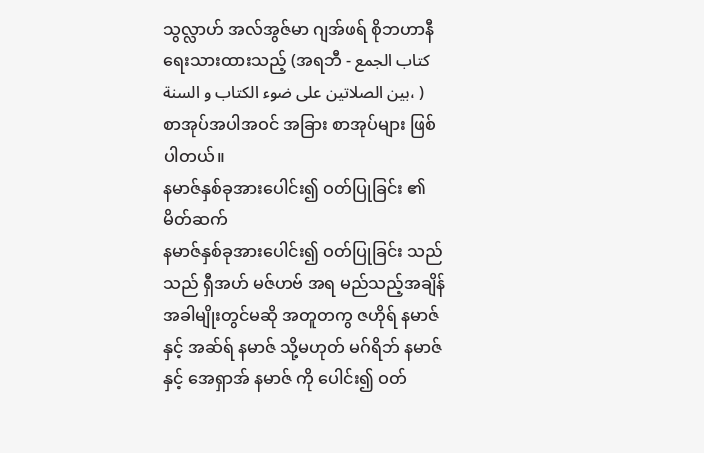သွလ္လာဟ် အလ်အွဇ်မာ ဂျအ်ဖရ် စိုဘဟာနီ ရေးသားထားသည့် (အရဘီ - کتاب الجمع بین الصلاتین علی ضوء الکتاب و السنة، ) စာအုပ်အပါအဝင် အခြား စာအုပ်များ ဖြစ်ပါတယ်။
နမာဇ်နှစ်ခုအားပေါင်း၍ ဝတ်ပြုခြင်း ၏ မိတ်ဆက်
နမာဇ်နှစ်ခုအားပေါင်း၍ ဝတ်ပြုခြင်း သည် သည် ရှီအဟ် မဇ်ဟဗ် အရ မည်သည့်အချိန်အခါမျိုးတွင်မဆို အတူတကွ ဇဟိုရ် နမာဇ် နှင့် အဆ်ရ် နမာဇ် သို့မဟုတ် မဂ်ရိဘ် နမာဇ် နှင့် အေရှာအ် နမာဇ် ကို ပေါင်း၍ ဝတ်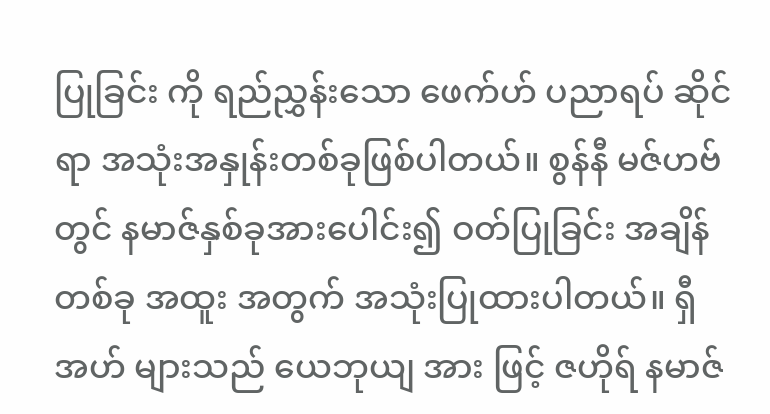ပြုခြင်း ကို ရည်ညွှန်းသော ဖေက်ဟ် ပညာရပ် ဆိုင်ရာ အသုံးအနှုန်းတစ်ခုဖြစ်ပါတယ်။ စွန်နီ မဇ်ဟဗ် တွင် နမာဇ်နှစ်ခုအားပေါင်း၍ ဝတ်ပြုခြင်း အချိန် တစ်ခု အထူး အတွက် အသုံးပြုထားပါတယ်။ ရှီအဟ် များသည် ယေဘုယျ အား ဖြင့် ဇဟိုရ် နမာဇ်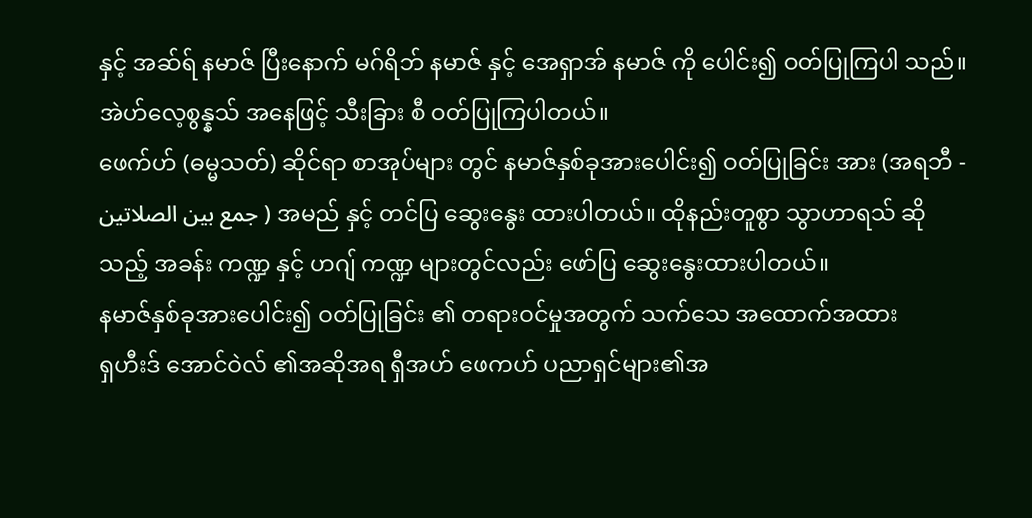နှင့် အဆ်ရ် နမာဇ် ပြီးနောက် မဂ်ရိဘ် နမာဇ် နှင့် အေရှာအ် နမာဇ် ကို ပေါင်း၍ ဝတ်ပြုကြပါ သည်။ အဲဟ်လေ့စွန္နသ် အနေဖြင့် သီးခြား စီ ဝတ်ပြုကြပါတယ်။
ဖေက်ဟ် (ဓမ္မသတ်) ဆိုင်ရာ စာအုပ်များ တွင် နမာဇ်နှစ်ခုအားပေါင်း၍ ဝတ်ပြုခြင်း အား (အရဘီ - جمع بین الصلاتین ) အမည် နှင့် တင်ပြ ဆွေးနွေး ထားပါတယ်။ ထိုနည်းတူစွာ သွာဟာရသ် ဆိုသည့် အခန်း ကဏ္ဍ နှင့် ဟဂျ် ကဏ္ဍ များတွင်လည်း ဖော်ပြ ဆွေးနွေးထားပါတယ်။
နမာဇ်နှစ်ခုအားပေါင်း၍ ဝတ်ပြုခြင်း ၏ တရားဝင်မှုအတွက် သက်သေ အထောက်အထား
ရှဟီးဒ် အောင်ဝဲလ် ၏အဆိုအရ ရှီအဟ် ဖေကဟ် ပညာရှင်များ၏အ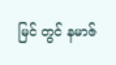မြင် တွင် နမာဇ်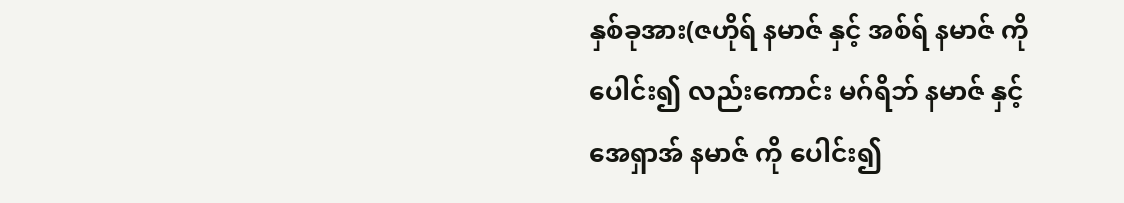နှစ်ခုအား(ဇဟိုရ် နမာဇ် နှင့် အစ်ရ် နမာဇ် ကိုပေါင်း၍ လည်းကောင်း မဂ်ရိဘ် နမာဇ် နှင့် အေရှာအ် နမာဇ် ကို ပေါင်း၍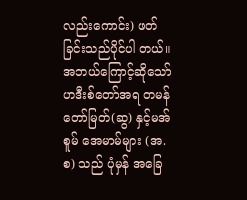လည်းကောင်း) ဖတ်ခြင်းသည်ပိုင်ပါ တယ်။ အဘယ်ကြောင့်ဆိုသော် ဟဒီးစ်တော်အရ တမန်တော်မြတ်(ဆွ) နှင့်မအ်စူမ် အေမာမ်များ (အ.စ) သည် ပုံမှန် အခြေ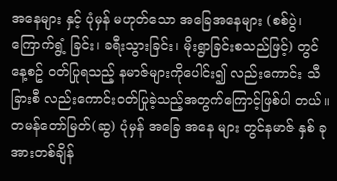အနေများ နှင့် ပုံမှန် မဟုတ်သော အခြေအနေများ (စစ်ပွဲ၊ ကြောက်ရွံ့ ခြင်း၊ ခရီးသွားခြင်း၊ မိုးရွာခြင်းစသည်ဖြင့်) တွင် နေ့စဥ် ဝတ်ပြုရသည့် နမာဇ်များကိုပေါင်း၍ လည်းကောင်း သီခြားစီ လည်းကောင်းဝတ်ပြုခဲ့သည့်အတွက်ကြောင့်ဖြစ်ပါ တယ်။ တမန်တော်မြတ်(ဆွ) ပုံမှန် အခြေ အနေ များ တွင်နမာဇ် နှစ် ခုအားတစ်ချိန်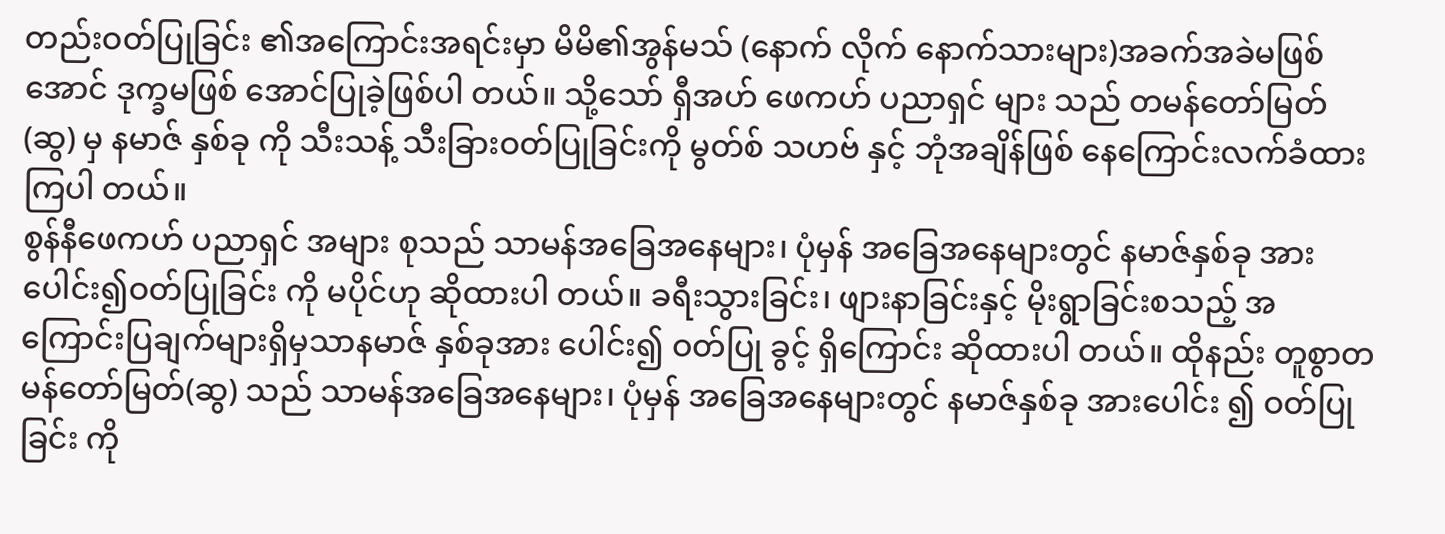တည်းဝတ်ပြုခြင်း ၏အကြောင်းအရင်းမှာ မိမိ၏အွန်မသ် (နောက် လိုက် နောက်သားများ)အခက်အခဲမဖြစ်အောင် ဒုက္ခမဖြစ် အောင်ပြုခဲ့ဖြစ်ပါ တယ်။ သို့သော် ရှီအဟ် ဖေကဟ် ပညာရှင် များ သည် တမန်တော်မြတ် (ဆွ) မှ နမာဇ် နှစ်ခု ကို သီးသန့် သီးခြားဝတ်ပြုခြင်းကို မွတ်စ် သဟဗ် နှင့် ဘုံအချိန်ဖြစ် နေကြောင်းလက်ခံထားကြပါ တယ်။
စွန်နီဖေကဟ် ပညာရှင် အများ စုသည် သာမန်အခြေအနေများ၊ ပုံမှန် အခြေအနေများတွင် နမာဇ်နှစ်ခု အားပေါင်း၍ဝတ်ပြုခြင်း ကို မပိုင်ဟု ဆိုထားပါ တယ်။ ခရီးသွားခြင်း၊ ဖျားနာခြင်းနှင့် မိုးရွာခြင်းစသည့် အကြောင်းပြချက်များရှိမှသာနမာဇ် နှစ်ခုအား ပေါင်း၍ ဝတ်ပြု ခွင့် ရှိကြောင်း ဆိုထားပါ တယ်။ ထိုနည်း တူစွာတမန်တော်မြတ်(ဆွ) သည် သာမန်အခြေအနေများ၊ ပုံမှန် အခြေအနေများတွင် နမာဇ်နှစ်ခု အားပေါင်း ၍ ဝတ်ပြုခြင်း ကို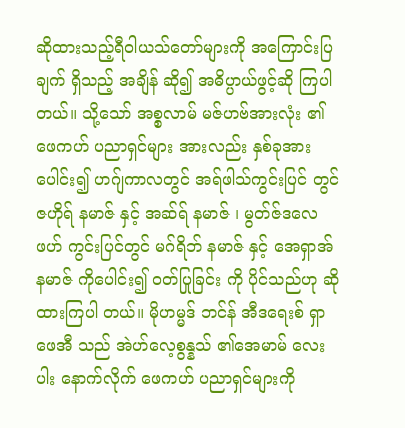ဆိုထားသည့်ရီဝါယသ်တော်များကို အကြောင်းပြချက် ရှိသည့် အချိန် ဆို၍ အဓိပ္ပာယ်ဖွင့်ဆို ကြပါ တယ်။ သို့သော် အစ္စလာမ် မဇ်ဟဗ်အားလုံး ၏ ဖေကဟ် ပညာရှင်များ အားလည်း နှစ်ခုအား ပေါင်း၍ ဟဂျ်ကာလတွင် အရ်ဖါသ်ကွင်းပြင် တွင် ဇဟိုရ် နမာဇ် နှင့် အဆ်ရ် နမာဇ် ၊ မွတ်ဇ်ဒလေဖဟ် ကွင်းပြင်တွင် မဂ်ရိဘ် နမာဇ် နှင့် အေရှာအ် နမာဇ် ကိုပေါင်း၍ ဝတ်ပြုခြင်း ကို ပိုင်သည်ဟု ဆိုထားကြပါ တယ်။ မိုဟမ္မဒ် ဘင်န် အီဒရေးစ် ရှာဖေအီ သည် အဲဟ်လေ့စွန္နသ် ၏အေမာမ် လေးပါး နောက်လိုက် ဖေကဟ် ပညာရှင်များကို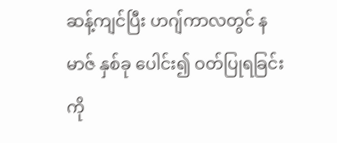ဆန့်ကျင်ပြီး ဟဂျ်ကာလတွင် နမာဇ် နှစ်ခု ပေါင်း၍ ဝတ်ပြုရခြင်း ကို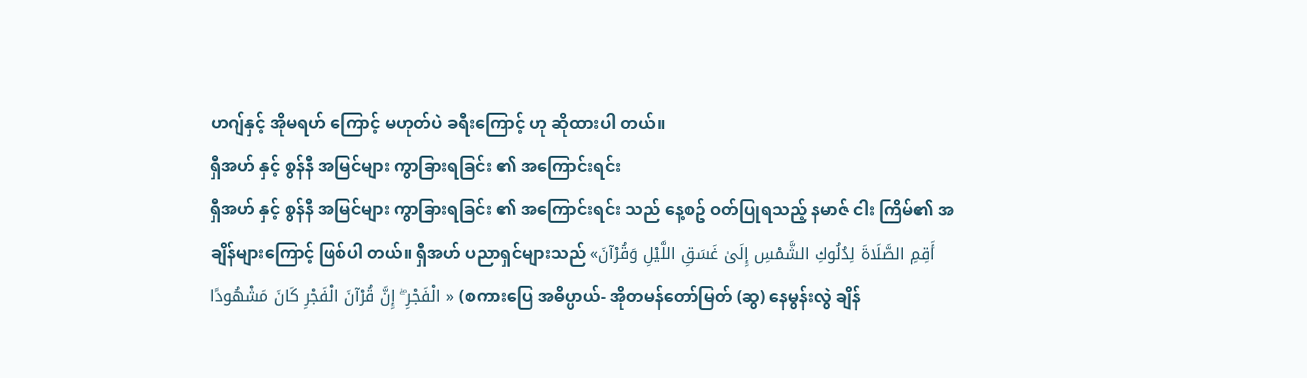ဟဂျ်နှင့် အိုမရဟ် ကြောင့် မဟုတ်ပဲ ခရီးကြောင့် ဟု ဆိုထားပါ တယ်။
ရှီအဟ် နှင့် စွန်နီ အမြင်များ ကွာခြားရခြင်း ၏ အကြောင်းရင်း
ရှီအဟ် နှင့် စွန်နီ အမြင်များ ကွာခြားရခြင်း ၏ အကြောင်းရင်း သည် နေ့စဥ် ဝတ်ပြုရသည့် နမာဇ် ငါး ကြိမ်၏ အချိန်များကြောင့် ဖြစ်ပါ တယ်။ ရှီအဟ် ပညာရှင်များသည် «أَقِمِ الصَّلَاةَ لِدُلُوكِ الشَّمْسِ إِلَىٰ غَسَقِ اللَّيْلِ وَقُرْآنَ الْفَجْرِ ۖ إِنَّ قُرْآنَ الْفَجْرِ كَانَ مَشْهُودًا » (စကားပြေ အဓိပ္ပာယ်- အိုတမန်တော်မြတ် (ဆွ) နေမွန်းလွဲ ချိန်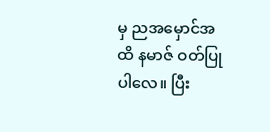မှ ညအမှောင်အထိ နမာဇ် ဝတ်ပြုပါလေ။ ပြီး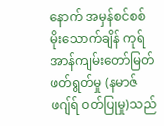နောက် အမှန်စင်စစ် မိုးသောက်ချိန် ကုရ်အာန်ကျမ်းတော်မြတ်ဖတ်ရွတ်မှု (နမာဇ် ဖဂျ်ရ် ဝတ်ပြုမှု)သည်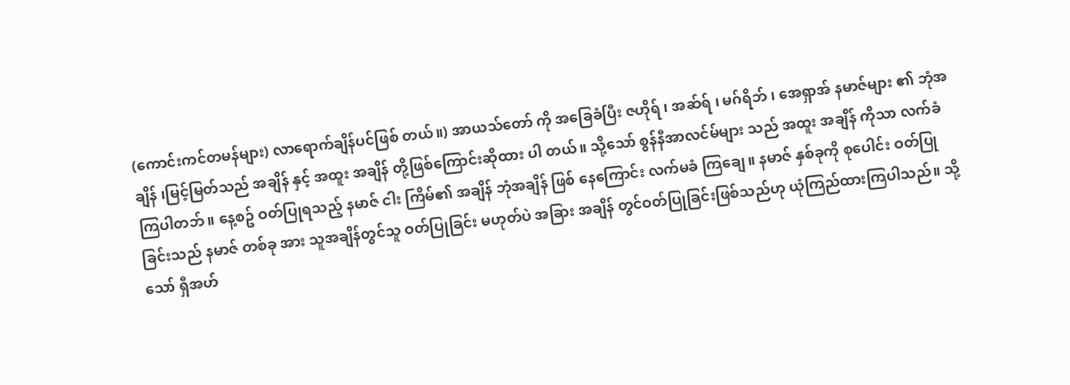(ကောင်းကင်တမန်များ) လာရောက်ချိန်ပင်ဖြစ် တယ်။) အာယသ်တော် ကို အခြေခံပြီး ဇဟိုရ် ၊ အဆ်ရ် ၊ မဂ်ရိဘ် ၊ အေရှာအ် နမာဇ်များ ၏ ဘုံအချိန် ၊မြင့်မြတ်သည် အချိန် နှင့် အထူး အချိန် တို့ဖြစ်ကြောင်းဆိုထား ပါ တယ်။ သို့သော် စွန်နီအာလင်မ်များ သည် အထူး အချိန် ကိုသာ လက်ခံ ကြပါတဘ်။ နေ့စဥ် ဝတ်ပြုရသည့် နမာဇ် ငါး ကြိမ်၏ အချိန် ဘုံအချိန် ဖြစ် နေကြောင်း လက်မခံ ကြချေ။ နမာဇ် နှစ်ခုကို စုပေါင်း ဝတ်ပြုခြင်းသည် နမာဇ် တစ်ခု အား သူအချိန်တွင်သူ ဝတ်ပြုခြင်း မဟုတ်ပဲ အခြား အချိန် တွင်ဝတ်ပြုခြင်းဖြစ်သည်ဟု ယုံကြည်ထားကြပါသည်။ သို့သော် ရှီအဟ်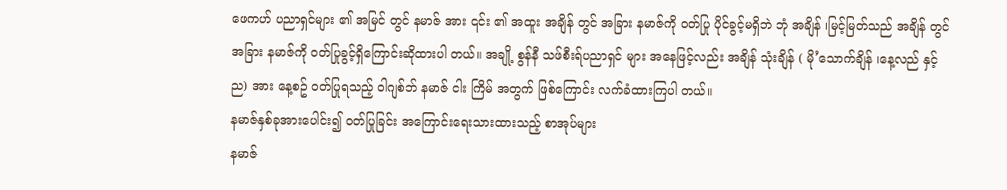ဖေကဟ် ပညာရှင်များ ၏ အမြင် တွင် နမာဇ် အား ၎င်း ၏ အထူး အချိန် တွင် အခြား နမာဇ်ကို ဝတ်ပြု ပိုင်ခွင့်မရှိဘဲ ဘုံ အချိန် ၊မြင့်မြတ်သည် အချိန် တွင် အခြား နမာဇ်ကို ဝတ်ပြုခွင့်ရှိကြောင်းဆိုထားပါ တယ်။ အချို့ စွန်နီ သဖ်စီးရ်ပညာရှင် များ အနေဖြင့်လည်း အချိန် သုံးချိန် ( မို’သောက်ချိန် ၊နေ့လည် နှင့် ည) အား နေ့စဥ် ဝတ်ပြုရသည့် ဝါဂျစ်ဘ် နမာဇ် ငါး ကြိမ် အတွက် ဖြစ်ကြောင်း လက်ခံထားကြပါ တယ်။
နမာဇ်နှစ်ခုအားပေါင်း၍ ဝတ်ပြုခြင်း အကြောင်းရေးသားထားသည့် စာအုပ်များ
နမာဇ်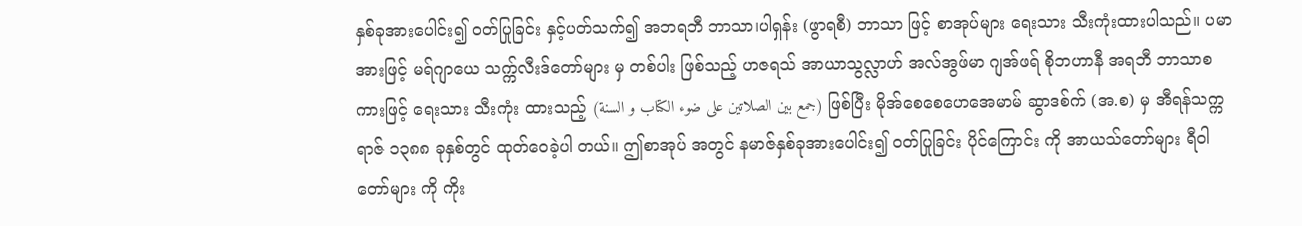နှစ်ခုအားပေါင်း၍ ဝတ်ပြုခြင်း နှင့်ပတ်သက်၍ အဘရဘီ ဘာသာ၊ပါရှန်း (ဖွာရစီ) ဘာသာ ဖြင့် စာအုပ်များ ရေးသား သီးကုံးထားပါသည်။ ပမာအားဖြင့် မရ်ဂျာယေ သက္က်လီးဒ်တော်များ မှ တစ်ပါး ဖြစ်သည့် ဟဇရသ် အာယာသွလ္လာဟ် အလ်အွဖ်မာ ဂျအ်ဖရ် စိုဘဟာနီ အရဘီ ဘာသာစကားဖြင့် ရေးသား သီးကုံး ထားသည့် (جمع بین الصلاتین علی ضوء الکتاب و السنة) ဖြစ်ပြီး မိုအ်စေစေဟေအေမာမ် ဆွာဒစ်က် (အ.စ) မှ အီရန်သက္ကရာဇ် ၁၃၈၈ ခုနှစ်တွင် ထုတ်ဝေခဲ့ပါ တယ်။ ဤစာအုပ် အတွင် နမာဇ်နှစ်ခုအားပေါင်း၍ ဝတ်ပြုခြင်း ပိုင်ကြောင်း ကို အာယသ်တော်များ ရီဝါတော်များ ကို ကိုး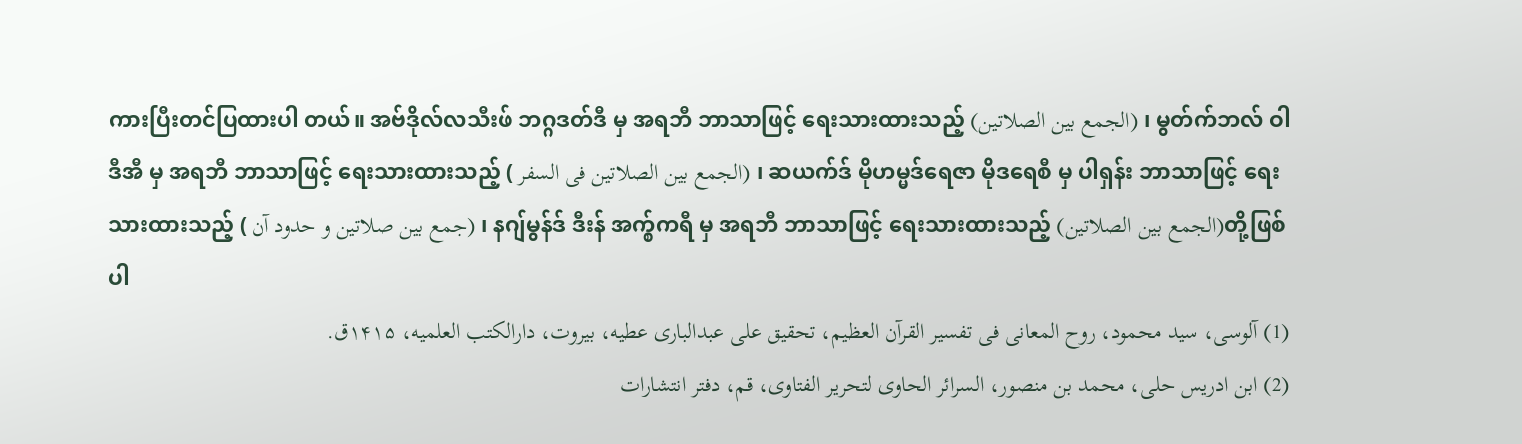ကားပြီးတင်ပြထားပါ တယ်။ အဗ်ဒိုလ်လသီးဖ် ဘဂ္ဂဒတ်ဒီ မှ အရဘီ ဘာသာဖြင့် ရေးသားထားသည့် (الجمع بین الصلاتین) ၊ မွတ်က်ဘလ် ဝါဒီအီ မှ အရဘီ ဘာသာဖြင့် ရေးသားထားသည့် ( الجمع بین الصلاتین فی السفر) ၊ ဆယက်ဒ် မိုဟမ္မဒ်ရေဇာ မိုဒရေစီ မှ ပါရှန်း ဘာသာဖြင့် ရေးသားထားသည့် ( جمع بین صلاتین و حدود آن) ၊ နဂျ်မွန်ဒ် ဒီးန် အက္စ်ကရီ မှ အရဘီ ဘာသာဖြင့် ရေးသားထားသည့် (الجمع بین الصلاتین)တို့ဖြစ်ပါ
(1) آلوسی، سید محمود، روح المعانی فی تفسیر القرآن العظیم، تحقیق علی عبدالباری عطیه، بیروت، دارالکتب العلمیه، ۱۴۱۵ق.
(2) ابن ادریس حلی، محمد بن منصور، السرائر الحاوی لتحریر الفتاوی، قم، دفتر انتشارات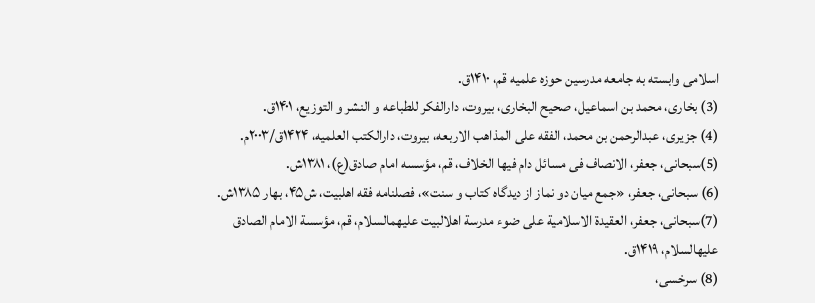اسلامی وابسته به جامعه مدرسین حوزه علمیه قم، ۱۴۱۰ق.
(3) بخاری، محمد بن اسماعیل، صحيح البخاری، بیروت، دارالفكر للطباعه و النشر و التوزيع، ۱۴۰۱ق.
(4) جزیری، عبدالرحمن بن محمد، الفقه علی المذاهب الاربعه، بیروت، دارالکتب العلمیه، ۱۴۲۴ق/۲۰۰۳م.
(5)سبحانی، جعفر، الانصاف فی مسائل دام فیها الخلاف، قم، مؤسسه امام صادق(ع)، ۱۳۸۱ش.
(6) سبحانی، جعفر، «جمع میان دو نماز از دیدگاه کتاب و سنت»، فصلنامه فقه اهلبیت، ش۴۵، بهار ۱۳۸۵ش.
(7)سبحانی، جعفر، العقیدة الاسلامیة علی ضوء مدرسة اهلالبیت علیهمالسلام، قم، مؤسسة الامام الصادق علیهالسلام، ۱۴۱۹ق.
(8) سرخسی،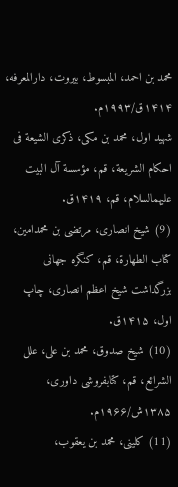محمد بن احمد، المبسوط، بیروت، دارالمعرفه، ۱۴۱۴ق/۱۹۹۳م.
شهید اول، محمد بن مکی، ذکری الشیعة فی احکام الشریعة، قم، مؤسسة آل البیت علیهمالسلام، قم، ۱۴۱۹ق.
(9) شیخ انصاری، مرتضی بن محمدامین، کتاب الطهارة، قم، کنگره جهانى بزرگداشت شیخ اعظم انصارى، چاپ اول، ۱۴۱۵ق.
(10) شیخ صدوق، محمد بن علی، علل الشرائع، قم، کتابفروشی داوری، ۱۳۸۵ش/۱۹۶۶م.
(11) كلینی، محمد بن یعقوب،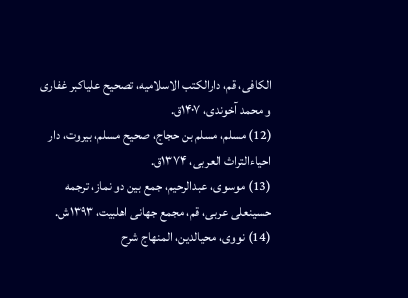الکافی، قم، دارالکتب الاسلامیه، تصحیح علیاکبر غفاری و محمد آخوندی، ۱۴۰۷ق.
(12) مسلم، مسلم بن حجاج، صحيح مسلم، بیروت، دار احياءالتراث العربی، ۱۳۷۴ق.
(13) موسوی، عبدالرحیم، جمع بین دو نماز، ترجمه حسینعلی عربی، قم، مجمع جهانی اهلبیت، ۱۳۹۳ش.
(14) نووی، محیالدین، المنهاج شرح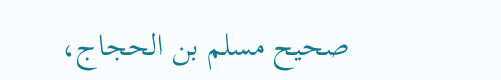صحيح مسلم بن الحجاج،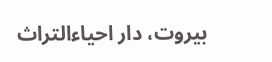بیروت، دار احیاءالتراث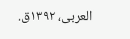العربی، ۱۳۹۲ق.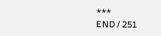***
END / 251